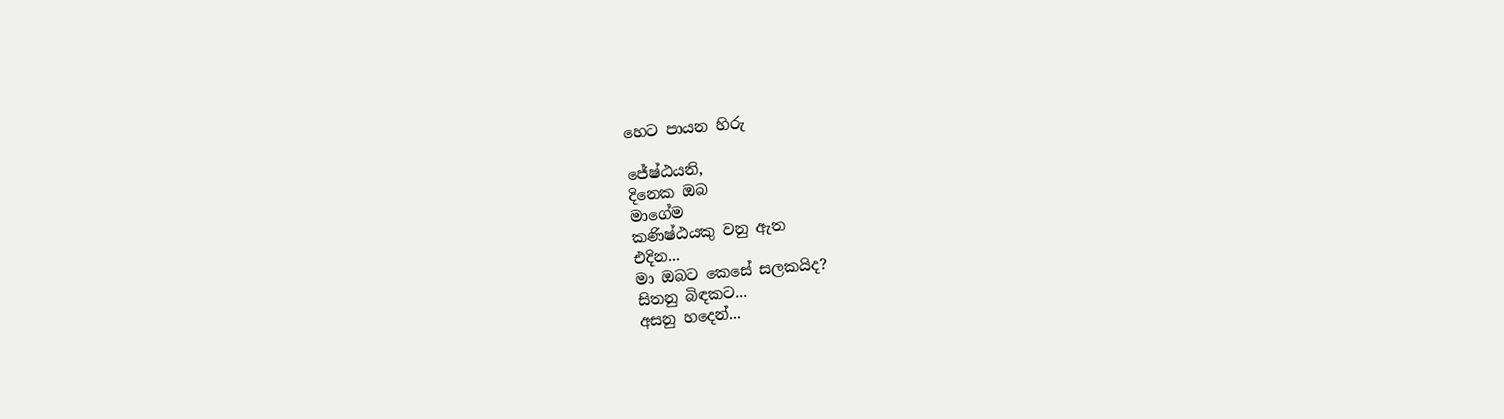හෙට පායන හිරු

ජේෂ්ඨයනි,
දිනෙක ඔබ
මාගේම
කණිෂ්ඨයකු වනු ඇත
එදින...
මා ඔබට කෙසේ සලකයිද?
සිතනු බිඳකට...
අසනු හදෙන්...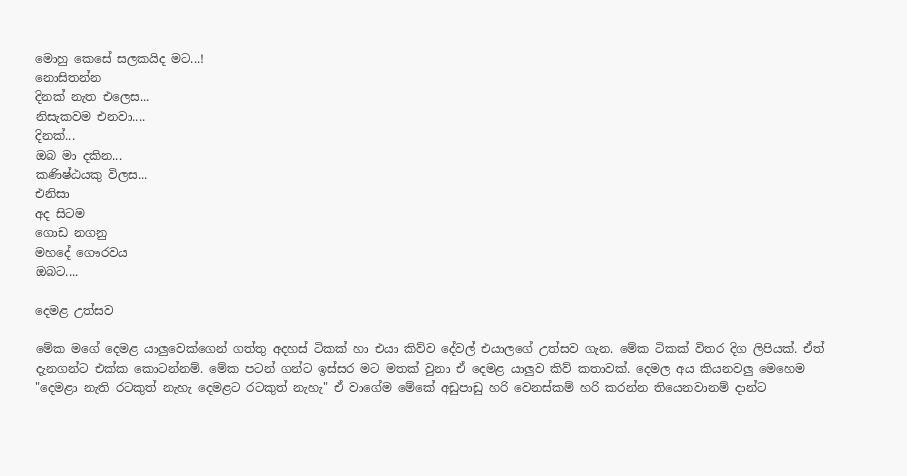මොහු කෙසේ සලකයිද මට...!
නොසිතන්න
දිනක් නැත එලෙස...
නිසැකවම එනවා....
දිනක්...
ඔබ මා දකින...
කණිෂ්ඨයකු විලස...
එනිසා
අද සිටම
ගොඩ නගනු
මහදේ ‍ගෞරවය
ඔබට....

දෙමළ උත්සව

මේක මගේ දෙමළ යාලුවෙක්ගෙන් ගත්තු අදහස් ටිකක් හා එයා කිව්ව දේවල් එයාලගේ උත්සව ගැන. මේක ටිකක් විතර දිග ලිපියක්. ඒත් දැනගන්ට එක්ක කොටන්නම්. මේක පටන් ගන්ට ඉස්සර මට මතක් වුනා ඒ දෙමළ යාලුව කිව් කතාවක්. දෙමල අය කියනවලු මෙහෙම "දෙමළා නැති රටකුත් නැහැ දෙමළට රටකුත් නැහැ" ඒ වාගේම මේකේ අඩුපාඩු හරි වෙනස්කම් හරි කරන්න තියෙනවානම් දාන්ට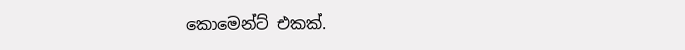කොමෙන්ට් එකක්.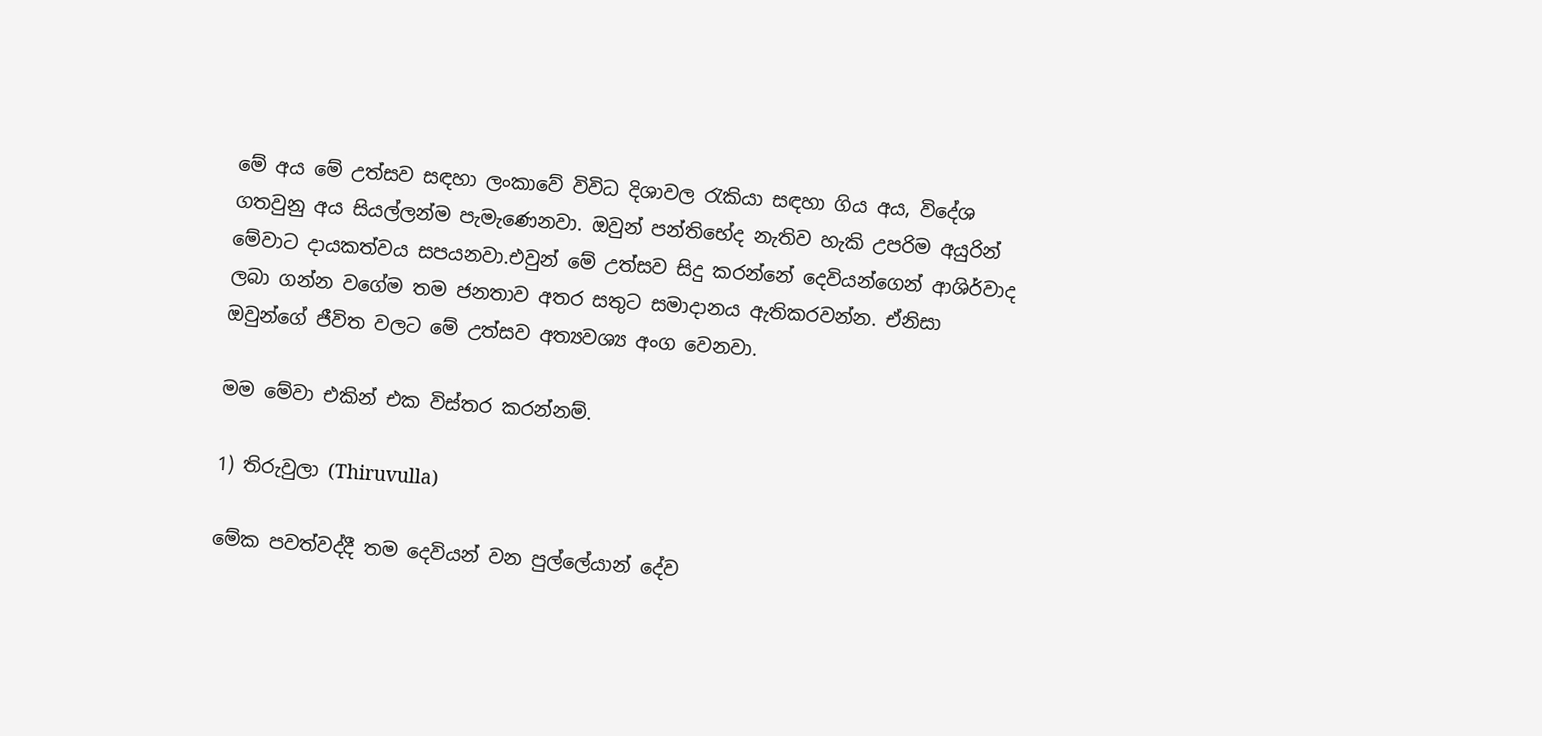මේ අය මේ උත්සව සඳහා ලංකාවේ විවිධ දිශාවල රැකියා සඳහා ගිය අය, විදේශ ගතවුනු අය සියල්ලන්ම පැමැණෙනවා. ඔවුන් පන්තිභේද නැතිව හැකි උපරිම අයුරින් මේවාට දායකත්වය සපයනවා.එවුන් මේ උත්සව සිදු කරන්නේ දෙවියන්ගෙන් ආශිර්වාද ලබා ගන්න වගේම තම ජනතාව අතර සතුට සමාදානය ඇතිකරවන්න. ඒනිසා ඔවුන්ගේ ජීවිත වලට මේ උත්සව අත්‍යවශ්‍ය අංග වෙනවා.

මම මේවා එකින් එක විස්තර කරන්නම්.

1) තිරුවුලා (Thiruvulla)

මේක පවත්වද්දී තම දෙවියන් වන පුල්ලේයාන් දේව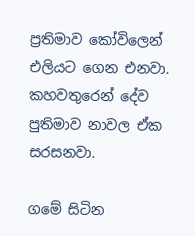ප්‍රතිමාව කෝවිලෙන් එලියට ගෙන එනවා. කහවතුරෙන් දේව පුතිමාව නාවල ඒක සරසනවා.

ගමේ සිටින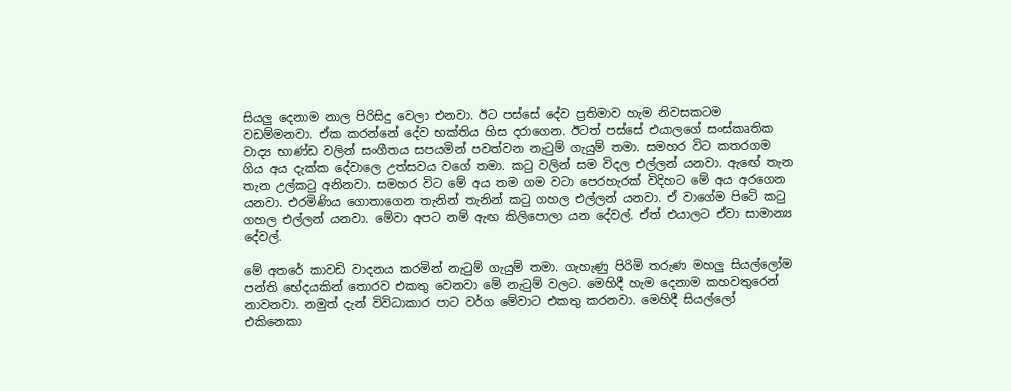සියලු දෙනාම නාල පිරිසිදු වෙලා එනවා. ඊට පස්සේ දේව ප්‍රතිමාව හැම නිවසකටම වඩම්මනවා. ඒක කරන්නේ දේව භක්තිය හිස දරාගෙන. ඊටත් පස්සේ එයාලගේ සංස්කෘතික වාද්‍ය භාණ්ඩ වලින් සංගීතය සපයමින් පවත්වන නැටුම් ගැයුම් තමා. සමහර විට කතරගම ගිය අය දැක්ක දේවාලෙ උත්සවය වගේ තමා. කටු වලින් සම විදල එල්ලන් යනවා. ඇ‍ඟේ තැන තැන උල්කටු අනිනවා. සමහර විට මේ අය තම ගම වටා පෙරහැරක් විදිහට මේ අය අරගෙන යනවා. එරමිණිය ගොතාගෙන තැනින් තැනින් කටු ගහල එල්ලන් යනවා. ඒ වාගේම පිටේ කටු ගහල එල්ලන් යනවා. මේවා අපට නම් ඇඟ කිලිපොලා යන දේවල්. ඒත් එයාලට ඒවා සාමාන්‍ය දේවල්.

මේ අතරේ කාවඩි වාදනය කරමින් නැටුම් ගැයුම් තමා. ගැහැණු පිරිමි තරුණ මහලු සියල්ලෝම පන්ති භේදයකින් තොරව එකතු වෙනවා මේ නැටුම් වලට. මෙහිදී හැම දෙනාම කහවතුරෙන් නාවනවා. නමුත් දැන් විවිධාකාර පාට වර්ග මේවාට එකතු කරනවා. මෙහිදී සියල්ලෝ එකිනෙකා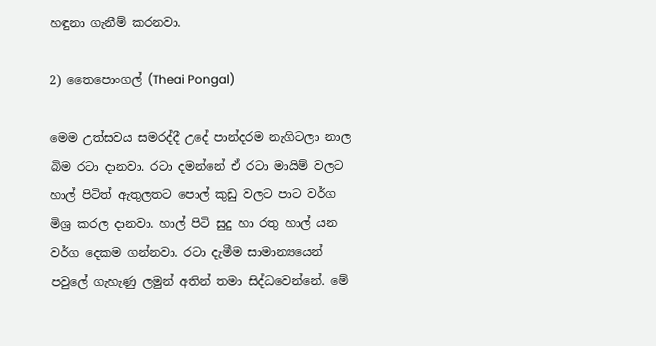හඳුනා ගැනීම් කරනවා.

2) තෛපොංගල් (Theai Pongal)

මෙම උත්සවය සමරද්දී උදේ පාන්දරම නැගිටලා නාල බිම රටා දානවා. රටා දමන්නේ ඒ රටා මායිම් වලට හාල් පිටිත් ඇතුලතට පොල් කුඩු වලට පාට වර්ග මිශ්‍ර කරල දානවා. හාල් පිටි සුදු හා රතු හාල් යන වර්ග දෙකම ගන්නවා. රටා දැමීම සාමාන්‍යයෙන් පවුලේ ගැහැණු ලමුන් අතින් තමා සිද්ධවෙන්නේ. මේ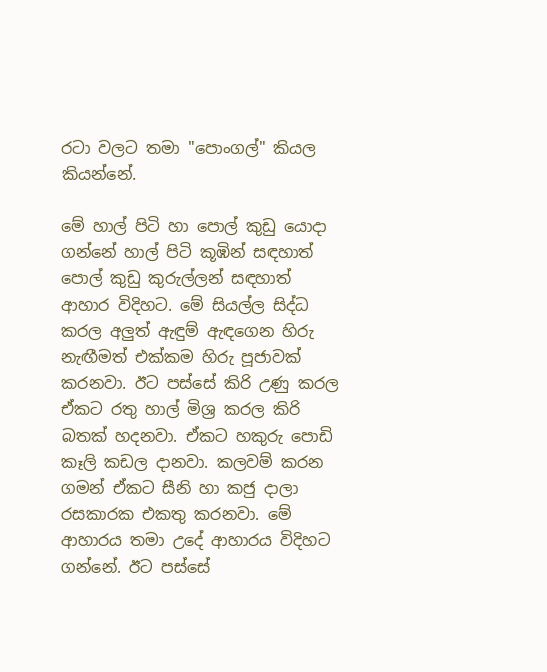රටා වලට තමා ‍"පොංගල්" කියල කියන්නේ.

මේ හාල් පිටි හා පොල් කුඩු යොදා ගන්නේ හාල් පිටි කූඹින් සඳහාත් පොල් කුඩු කුරුල්ලන් සඳහාත් ආහාර විදිහට. මේ සියල්ල සිද්ධ කරල අලුත් ඇඳුම් ඇඳගෙන හිරු නැඟීමත් එක්කම හිරු පූජාවක් කරනවා. ඊට පස්සේ කිරි උණු කරල ඒකට රතු හාල් මිශ්‍ර කරල කිරි බතක් හදනවා. ඒකට හකුරු පොඩි කෑලි කඩල දානවා. කලවම් කරන ගමන් ඒකට සීනි හා කජු දාලා රසකාරක එකතු කරනවා. මේ ආහාරය තමා උදේ ආහාරය විදිහට ගන්නේ. ඊට පස්සේ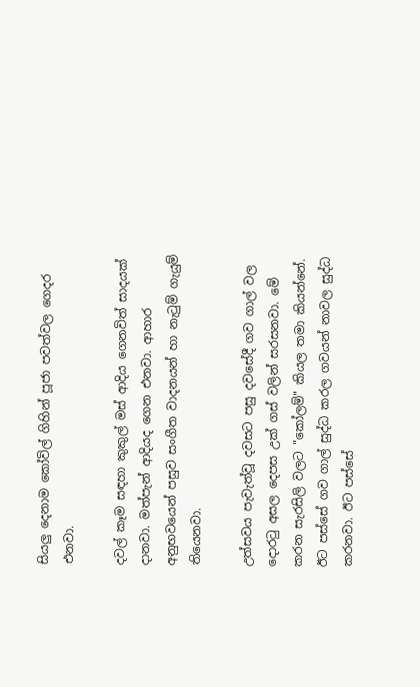සියලු දෙනාම කෝවිල් ගිහින් පූජා පවත්වල ගෙදර එනවා.

දවල් කෑම සඳහා කුකුල් මස් ආදිය ගෙනවිත් සාදයක් දානවා. මත්පැන් ආදියද ගෙන එනවා. ආහාර අනුභවයෙන් පසුව සංගීත වාදනයන් හා නැටුම් ගැයුම් තියෙනවා.

උත්සවය පැවැත්වූ දවසට පසු දවසේදී ගව ගාල් වල දොරටු අසල දෙපස උක් ගස් වලින් සරසනවා. මේ කරන සැරසිලි වලට "කෝලම්" කියල තමා කියන්නේ. ඊට පස්සේ ගව ගාල් සුද්ධ කරල ගවයන් නාවල සුද්ධ කරනවා. ඊට පස්සේ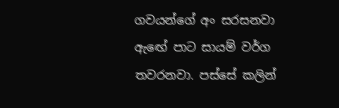ගවයන්ගේ අං සරසනවා ඇ‍ඟේ පාට සායම් වර්ග තවරනවා. පස්සේ කලින්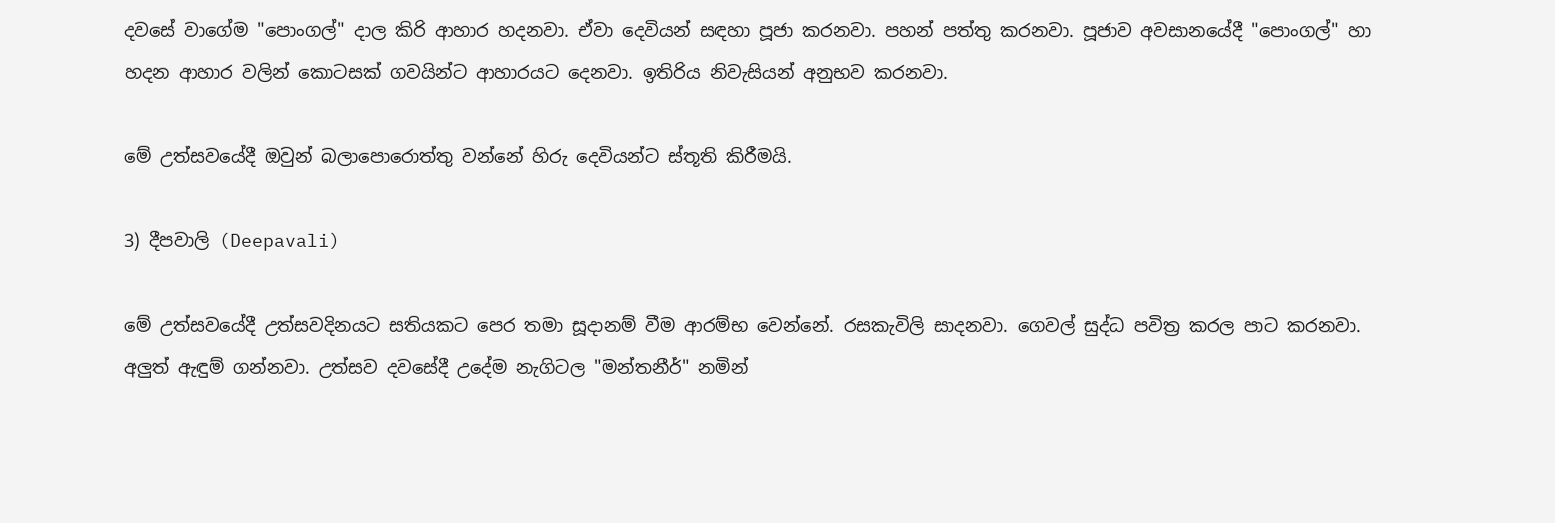දවසේ වාගේම "පොංගල්" දාල කිරි ආහාර හදනවා. ඒවා දෙවියන් සඳහා පූජා කරනවා. පහන් පත්තු කරනවා. පූජාව අවසානයේදී "පොංගල්" හා හදන ආහාර වලින් කොටසක් ගවයින්ට ආහාරයට දෙනවා. ඉතිරිය නිවැසියන් අනුභව කරනවා.

මේ උත්සවයේදී ඔවුන් බලාපොරොත්තු වන්නේ හිරු දෙවියන්ට ස්තූති කිරීමයි.

3) දීපවාලි (Deepavali)

මේ උත්සවයේදී උත්සවදිනයට සතියකට පෙර තමා සූදානම් වීම ආරම්භ වෙන්නේ. රසකැවිලි සාදනවා. ගෙවල් සුද්ධ පවිත්‍ර කරල පාට කරනවා. අලුත් ඇඳුම් ගන්නවා. උත්සව දවසේදී උදේම නැගිටල "මන්තනීර්" නමින්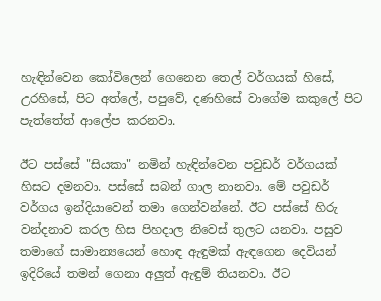හැඳින්වෙන කෝවිලෙන් ගෙනෙන තෙල් වර්ගයක් හිසේ, උරහිසේ, පිට අත්ලේ, පපුවේ, දණහිසේ වාගේම කකුලේ පිට පැත්තේත් ආලේප කරනවා.

ඊට පස්සේ "සියකා" නමින් හැඳින්වෙන පවුඩර් වර්ගයක් හිසට දමනවා. පස්සේ සබන් ගාල නානවා. මේ පවුඩර් වර්ගය ඉන්දියාවෙන් තමා ගෙන්වන්නේ. ඊට පස්සේ හිරු වන්දනාව කරල හිස පිහදාල නිවෙස් තුලට යනවා. පසුව තමාගේ සාමාන්‍යයෙන් හොඳ ඇඳුමක් ඇඳගෙන දෙවියන් ඉදිරියේ තමන් ගෙනා අලුත් ඇඳුම් තියනවා. ඊට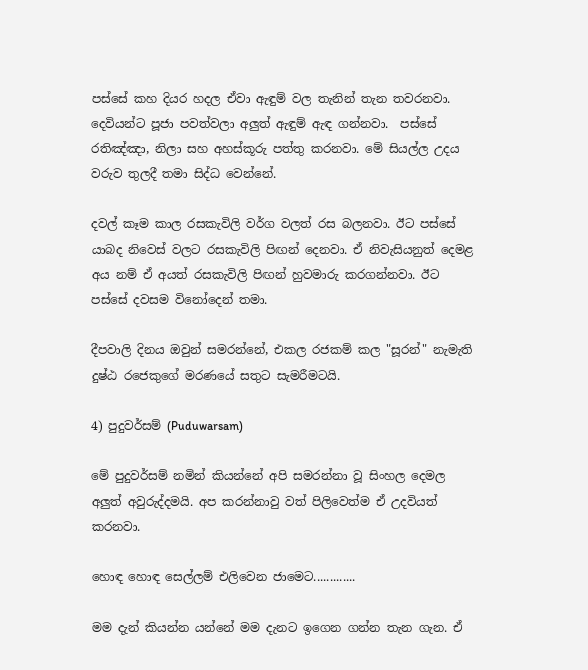පස්සේ කහ දියර හදල ඒවා ඇඳුම් වල තැනින් තැන තවරනවා. දෙවියන්ට පූජා පවත්වලා අලුත් ඇඳුම් ඇඳ ගන්නවා.  පස්සේ රතිඤ්ඤා, නිලා සහ අහස්කූරු පත්තු කරනවා. මේ සියල්ල උදය වරුව තුලදී තමා සිද්ධ වෙන්නේ.

දවල් කෑම කාල රසකැවිලි වර්ග වලත් රස බලනවා. ඊට පස්සේ යාබද නිවෙස් වලට රසකැවිලි පිඟන් දෙනවා. ඒ නිවැසියනුත් දෙමළ අය නම් ඒ අයත් රසකැවිලි පිඟන් හුවමාරු කරගන්නවා. ඊට පස්සේ දවසම විනෝදෙන් තමා.

දීපවාලි දිනය ඔවුන් සමරන්නේ, එකල රජකම් කල "සූරන්" නැමැති දුෂ්ඨ රජෙකුගේ මරණයේ සතුට සැමරීමටයි.

4) පුදුවර්සම් (Puduwarsam)

මේ පුදුවර්සම් නමින් කියන්නේ අපි සමරන්නා වූ සිංහල දෙමල අලුත් අවුරුද්දමයි. අප කරන්නාවු වත් පිලිවෙත්ම ඒ උදවියත් කරනවා.

හොඳ හොඳ සෙල්ලම් එලිවෙන ජාමෙට.............

මම දැන් කියන්න යන්නේ මම දැනට ඉගෙන ගන්න තැන ගැන. ඒ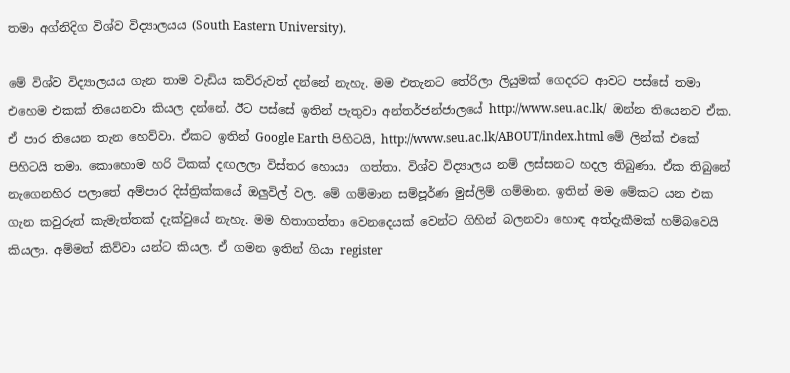තමා අග්නිදිග විශ්ව විද්‍යාලයය (South Eastern University).

මේ විශ්ව විද්‍යාලයය ගැන තාම වැඩිය කව්රුවත් දන්නේ නැහැ. මම එතැනට තේරිලා ලියුමක් ගෙදරට ආවට පස්සේ තමා එහෙම එකක් තියෙනවා කියල දන්නේ. ඊට පස්සේ ඉතින් පැතුවා අන්තර්ජන්ජාලයේ http://www.seu.ac.lk/  ඔන්න තියෙනව ඒක. ඒ පාර තියෙන තැන හෙව්වා. ඒකට ඉතින් Google Earth පිහිටයි, http://www.seu.ac.lk/ABOUT/index.html මේ ලින්ක් එකේ පිහිටයි තමා. කොහොම හරි ටිකක් දඟලලා විස්තර හොයා  ගත්තා. විශ්ව විද්‍යාලය නම් ලස්සනට හදල තිබුණා. ඒක තිබුනේ නැගෙනහිර පලාතේ අම්පාර දිස්ත්‍රික්කයේ ඔලුවිල් වල. මේ ගම්මාන සම්පූර්ණ මුස්ලිම් ගම්මාන. ඉතින් මම මේකට යන එක ගැන කවුරුත් කැමැත්තක් දැක්වුයේ නැහැ. මම හිතාගත්තා වෙනදෙයක් වෙන්ට ගිහින් බලනවා හොඳ අත්දැකීමක් හම්බවෙයි කියලා. අම්මත් කිව්වා යන්ට කියල. ඒ ගමන ඉතින් ගියා register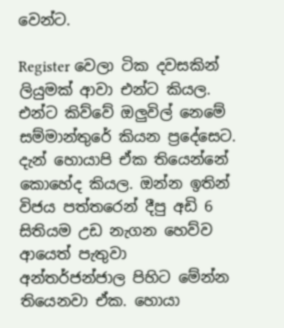වෙන්ට.

Register වෙලා ටික දවසකින් ලියුමක් ආවා එන්ට කියල. එන්ට කිව්වේ ඔලුවිල් නෙමේ සම්මාන්තුරේ කියන ප්‍රදේසෙට. දැන් හොයාපි ඒක තියෙන්නේ කොහේද කියල. ඔන්න ඉතින් විජය පත්තරෙන් දීපු අඩි 6 සිතියම උඩ නැගන හෙව්ව ආයෙත් පැතුවා අන්තර්ජන්ජාල පිහිට මේන්න තියෙනවා ඒක. හොයා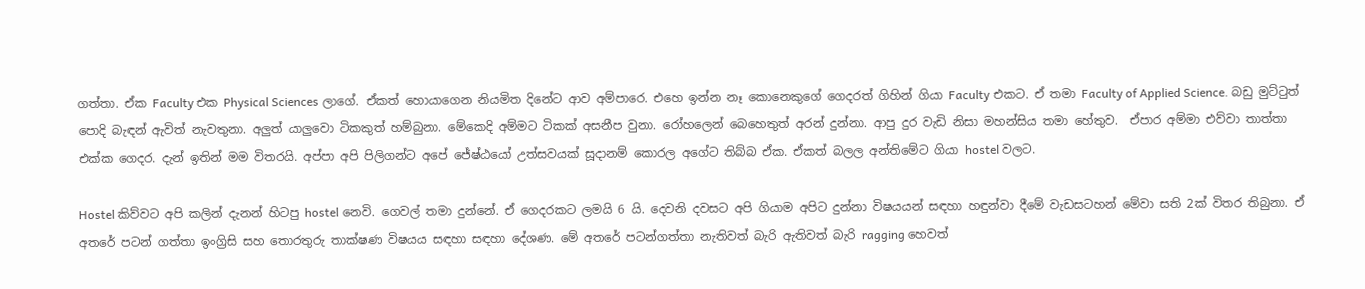ගත්තා. ඒක Faculty එක Physical Sciences ලාගේ. ඒකත් හොයාගෙන නියමිත දිනේට ආව අම්පාරෙ. එහෙ ඉන්න නෑ කොනෙකුගේ ගෙදරත් ගිහින් ගියා Faculty එකට. ඒ තමා Faculty of Applied Science. බඩු මුට්ටුත් පොදි බැඳන් ඇවිත් නැවතුනා. අලුත් යාලුවො ටිකකුත් හම්බුනා. මේකෙදි අම්මට ටිකක් අසනීප වුනා. රෝහලෙන් බෙහෙතුත් අරන් දුන්නා. ආපු දුර වැඩි නිසා මහන්සිය තමා හේතුව.  ඒපාර අම්මා එව්වා තාත්තා එක්ක ගෙදර. දැන් ඉතින් මම විතරයි. අප්පා අපි පිලිගන්ට අපේ ජේෂ්ඨයෝ උත්සවයක් සූදානම් කොරල අගේට තිබ්බ ඒක. ඒකත් බලල අන්තිමේට ගියා hostel වලට.

Hostel කිව්වට අපි කලින් දැනන් හිටපු hostel නෙවි. ගෙවල් තමා දුන්නේ. ඒ ගෙදරකට ලමයි 6 යි. දෙවනි දවසට අපි ගියාම අපිට දුන්නා විෂයයන් සඳහා හඳුන්වා දීමේ වැඩසටහන් මේවා සති 2ක් විතර තිබුනා. ඒ අතරේ පටන් ගත්තා ඉංග්‍රිසි සහ තොරතුරු තාක්ෂණ විෂයය සඳහා සඳහා දේශණ. මේ අතරේ පටන්ගත්තා නැතිවත් බැරි ඇතිවත් බැරි ragging හෙවත්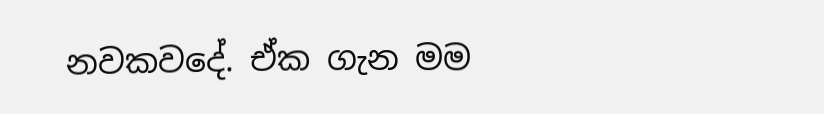නවකවදේ. ඒක ගැන මම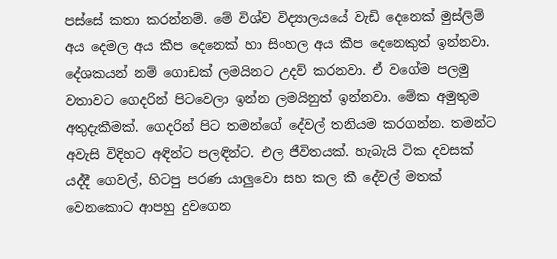පස්සේ කතා කරන්නම්. මේ විශ්ව විද්‍යාලයයේ වැඩි දෙනෙක් මුස්ලිම් අය දෙමල අය කීප දෙනෙක් හා සිංහල අය කීප දෙනෙකුත් ඉන්නවා. දේශකයන් නම් ගොඩක් ලමයිනට උදව් කරනවා. ඒ වගේම පලමු වතාවට ගෙදරින් පිටවෙලා ඉන්න ලමයිනුත් ඉන්නවා. මේක අමුතුම අතුදැකීමක්. ගෙදරින් පිට තමන්ගේ දේවල් තනියම කරගන්න. තමන්ට අවැසි විදිහට අඳින්ට පලඳින්ට. එල ජීවිතයක්. හැබැයි ටික දවසක් යද්දී ගෙවල්, හිටපු පරණ යාලුවො සහ කල කී දේවල් මතක් වෙනකොට ආපහු දුවගෙන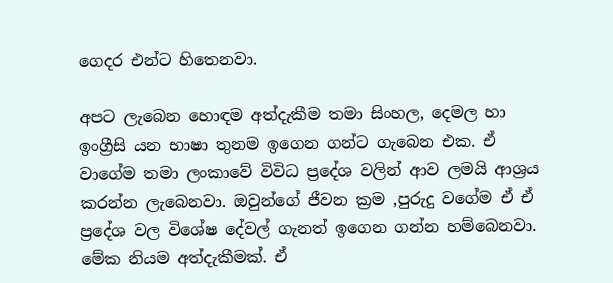ගෙදර එන්ට හිතෙනවා.

අපට ලැබෙන හොඳම අත්දැකීම තමා සිංහල, දෙමල හා ඉංග්‍රීසි යන භාෂා තුනම ඉගෙන ගන්ට ගැබෙන එක. ඒ වාගේම තමා ලංකාවේ විවිධ ප්‍රදේශ වලින් ආව ලමයි ආශ්‍රය කරන්න ලැබෙනවා. ඔවුන්ගේ ජීවන ක්‍රම ,පුරුදු වගේම ඒ ඒ ප්‍රදේශ වල විශේෂ දේවල් ගැනත් ඉගෙන ගන්න හම්බෙනවා. මේක නියම අත්දැකීමක්. ඒ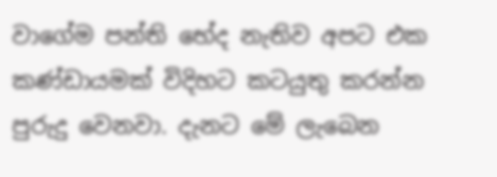වාගේම පන්ති භේද නැතිව අපට එක කණ්ඩායමක් විදිහට කටයුතු කරන්න පුරුදු වෙනවා. දැනට මේ ලැබෙන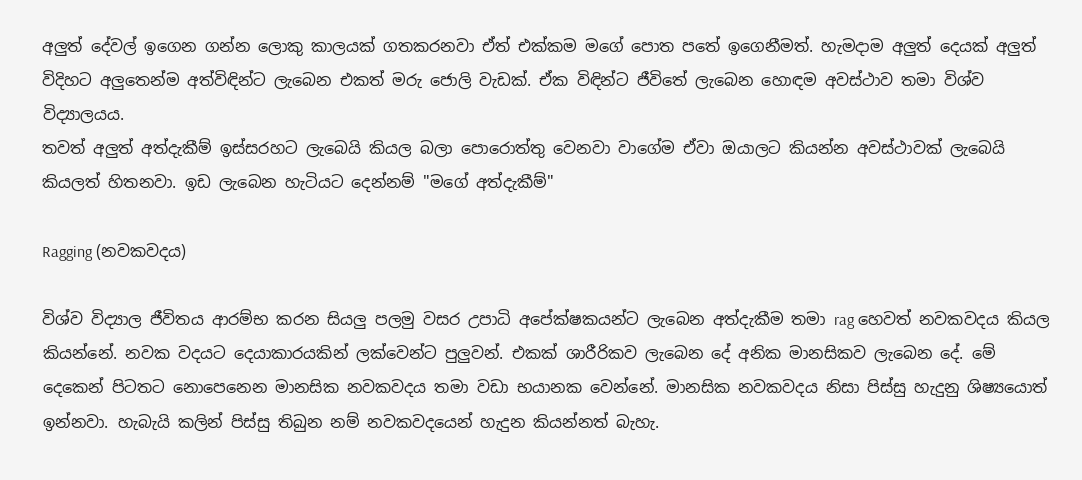අලුත් දේවල් ඉගෙන ගන්න ලොකු කාලයක් ගතකරනවා ඒත් එක්කම මගේ පොත පතේ ඉගෙනීමත්. හැමදාම අලුත් දෙයක් අලුත් විදිහට අලුතෙන්ම අත්විඳින්ට ලැබෙන එකත් මරු ජොලි වැඩක්. ඒක විඳින්ට ජීවිතේ ලැබෙන හොඳම අවස්ථාව තමා විශ්ව විද්‍යාලයය.
තවත් අලුත් අත්දැකීම් ඉස්සරහට ලැ‍බෙයි කියල බලා පොරොත්තු වෙනවා වාගේම ඒවා ඔයාලට කියන්න අවස්ථාවක් ලැබෙයි කියලත් හිතනවා. ඉඩ ලැබෙන හැටියට දෙන්නම් "මගේ අත්දැකීම්"

Ragging (නවකවදය)

විශ්ව විද්‍යාල ජීවිතය ආරම්භ කරන සියලු පලමු වසර උපාධි අපේක්ෂකයන්ට ලැබෙන අත්දැකීම තමා rag හෙවත් නවකවදය කියල කියන්නේ. නවක වදයට දෙයාකාරයකින් ලක්වෙන්ට පුලුවන්. එකක් ශාරීරිකව ලැබෙන දේ අනික මානසිකව ලැබෙන දේ. මේ දෙකෙන් පිටතට නොපෙනෙන මානසික නවකවදය තමා වඩා භයානක වෙන්නේ. මානසික නවකවදය නිසා පිස්සු හැදුනු ශිෂ්‍යයොත් ඉන්නවා. හැබැයි කලින් පිස්සු තිබුන නම් නවකවදයෙන් හැදුන කියන්නත් බැහැ.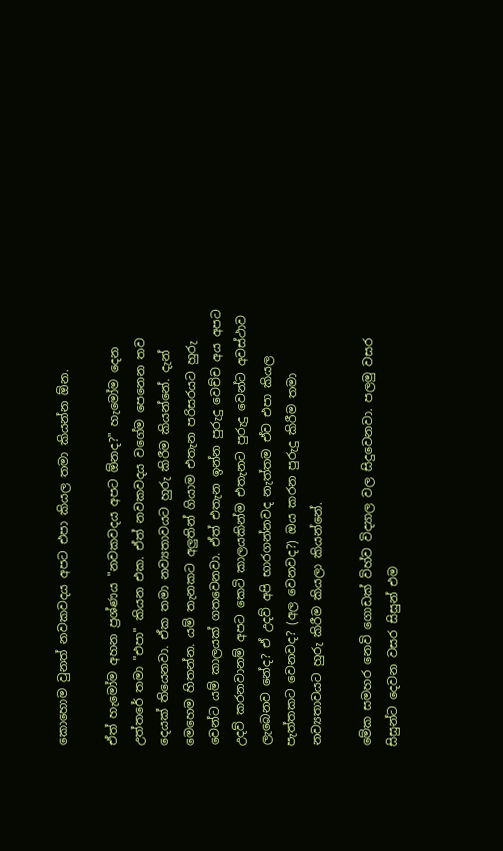කොහොම වුනත් නවකවදය අපට එපා කියල තමා කියන්න ඕන.

ඒත් හැමෝම අහන ප්‍රශ්ණය "නවකවදය අපට ඕනද?" හැමෝම දෙන උත්තරේ තමා "එපා" කියන එක. ඒත් නවකවදය වගේම පෙනෙන තව දෙයක් තියෙනවා. ඒක තමා නව්‍යතාවයට හුරු කිරීම කියන්නේ. දැන් මෙහෙම හිතන්න. යම් තැනකට අලුතින් ගියාම එතැන පරිසරයට හුරු වෙන්ට යම් කාලයක් ගතවෙනවා. ඒත් එතැන ඉන්න පුරුදු වෙච්ච අය අපට උදව් කරනවානම් අපට කෙටි කාලයකින්ම එතැනට පුරුදු වෙන්ට අවස්ථාව ලැබෙනව නේද? ඒ උදව් අපි භාරගන්නවද නැත්තම ඒව එපා කියල පැත්තකට වෙනවද? (අල වෙනවද?) ඔය කරන පුරුදු කිරීම තමා නව්‍යතාවයට හුරු කිරීම කියලා කියන්නේ.

මේක සමහර නෙවි ගොඩක් විහ්ව විද්‍යාල වල සිදුවෙනවා. පලමු වසර සිසුන්ට දෙවන වසර සිසුන් එම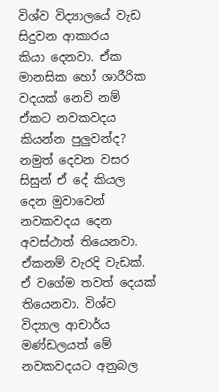විශ්ව විද්‍යාලයේ වැඩ සිදුවන ආකාරය කියා ‍දෙනවා. ඒක මානසික හෝ ශාරීරික වදයක් නෙවි නම් ඒකට නවකවදය කියන්න පුලුවන්ද? නමුත් දෙවන වසර සිසුන් ඒ දේ කියල දෙන මුවාවෙන් නවකවදය දෙන අවස්ථාත් තියෙනවා. ඒකනම් වැරදි වැඩක්. ඒ වගේම තවත් දෙයක් තියෙනවා. විශ්ව විද්‍යාල ආචාර්ය මණ්ඩලයත් මේ නවකවදයට අනුබල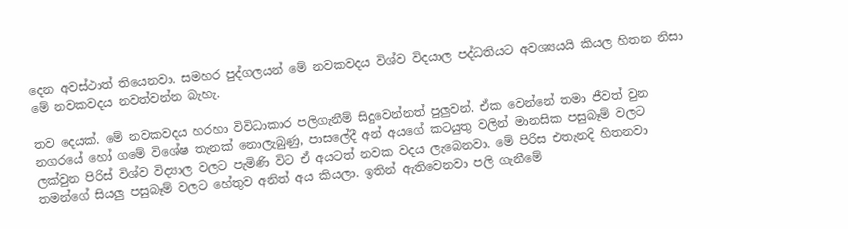දෙන අවස්ථාත් තියෙනවා. සමහර පුද්ගලයන් මේ නවකවදය විශ්ව විදයාල පද්ධතියට අවශ්‍යයයි කියල හිතන නිසා මේ නවකවදය නවත්වන්න බැහැ.

තව දෙයක්. මේ නවකවදය හරහා විවිධාකාර පලිගැනීම් සිදුවෙන්නත් පුලුවන්. ඒක වෙන්නේ තමා ජීවත් වුන නගරයේ හෝ ගමේ විශේෂ තැනක් නොලැබුණු, පාසලේදී අන් අයගේ කටයුතු වලින් මානසික පසුබෑම් වලට ලක්වුන පිරිස් විශ්ව විද්‍යාල වලට පැමිණි විට ඒ අයටත් නවක වදය ලැබෙනවා. මේ පිරිස එතැනදි හිතනවා තමන්ගේ සියලු පසුබෑම් වලට හේතුව අනිත් අය කියලා. ඉතින් ඇතිවෙනවා පලි ගැනීමේ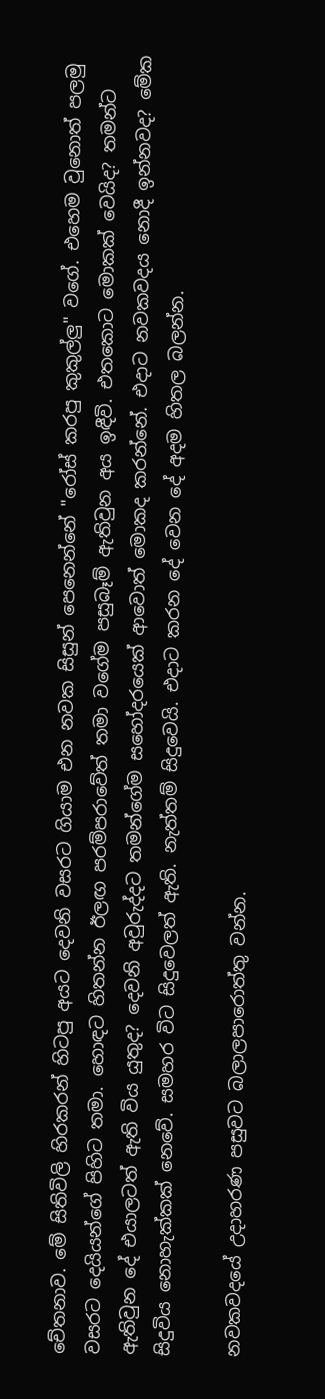චේතනාව. මේ සිතිවිලි හිරකරන් හිටපු අයට දෙවනි වසරට ගියාම එන නවක සිසුන් පෙනෙන්නේ "රෝස් කරපු කුකුල්ලු" වගේ. එහෙම වුනොත් පලමු වසරට දෙයියන්ගේ පිහිට තමා. හොඳට හිතන්න ඊලඟ පරම්පරාවේත් තමා වගේම පසුබෑම් ඇතිවුන අය ඉඳීවි. එතකොට මොකක් වෙයිද? තමන්ට ඇතිවුන දේ එයාලටත් ඇති විය යුතුද? දෙවනි අවුරුද්දට තමන්ගේම සහෝදරයෙක් ආවොත් මොකද කරන්නේ. එදාට නවකවදය නොදී ඉන්නවද? මේක සිදුවිය නොහැක්කක් නෙවේ. සමහර විට සිදුවෙලත් ඇති. නැත්තම් සිදුවෙයි. එදාට කරන දේ වෙන දේ අදම හිතල බලන්න.

නවකවදයේ උදාහරණ පසුවට බලාලපාරොත්තු වන්න.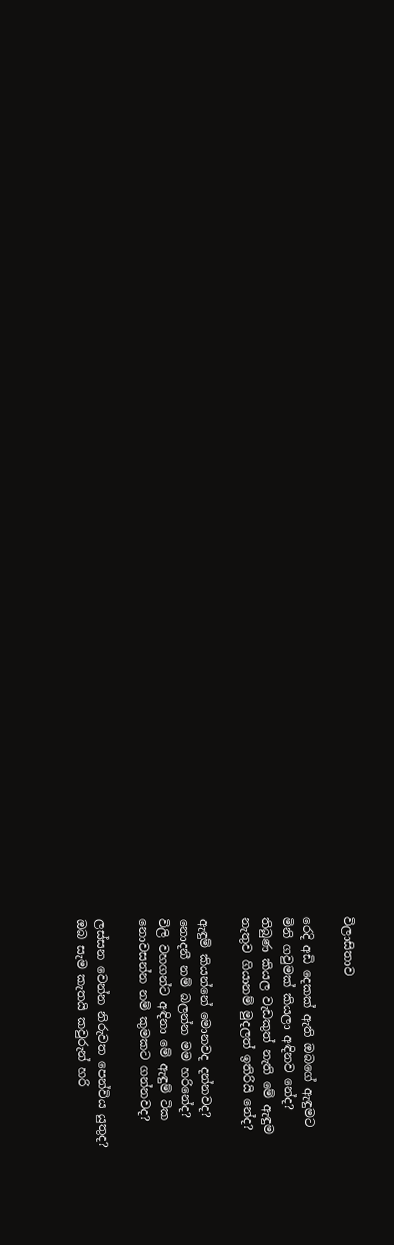විලාසිතාව

රෙදි අඩි දෙකක් ඇති ඔබගේ ඇඳුමට
මිනි ගවුමක් කියලා අඳිනව නේද?
තිබුණ කියල වැඩකුත් නැති මේ ඇඳුම
නැතුව ගියානම් මුදලත් ඉතිරියි නේද?

ඇඳුම් කියන්නේ මොනවද දන්නවද?
නොදනී නම් බලන්න මම හරිනේද?
විලි වහගන්ට අඳිනා මේ ඇඳුම් ටික
නොවසන්න නම් කුමකට ගන්නවද?

ලස්සන වෙන්න නිරුවත පෙන්විය යුතුද?
ඔබ සැම කැතයි කවුරුන් හරි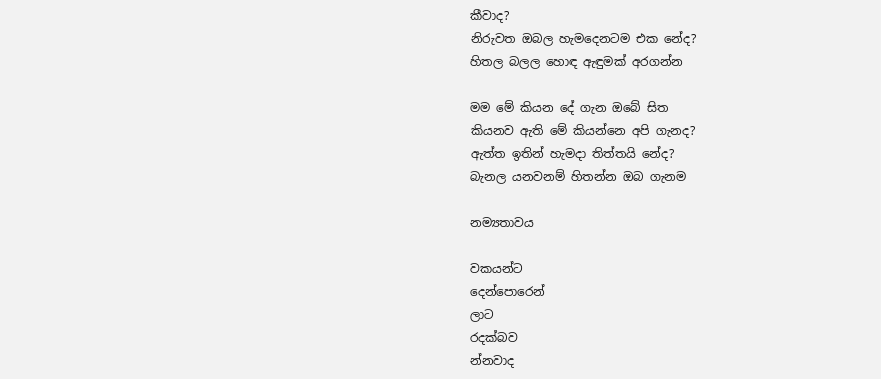කීවාද?
නිරුවත ඔබල හැමදෙනටම එක නේද?
හිතල බලල හොඳ ඇඳුමක් අරගන්න

මම මේ කියන දේ ගැන ඔබේ සිත
කියනව ඇති මේ කියන්නෙ අපි ගැනද?
ඇත්ත ඉතින් හැමදා තිත්තයි නේද?
බැනල යනවනම් හිතන්න ඔබ ගැනම

නම්‍යතාවය

වකයන්ට
දෙන්පොරෙන්
ලාට
රදක්බව
න්නවාද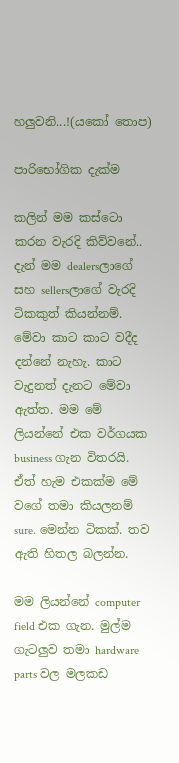හලුවනි...!(යකෝ තොප)

පාරිභෝගික දැක්ම

කලින් මම කස්ටො කරන වැරදි කිව්වනේ.. දැන් මම dealersලාගේ සහ sellersලාගේ වැරදි ටිකකුත් කියන්නම්. මේවා කාට කාට වදීද දන්නේ නැහැ. කාට වැදුනත් දැනට මේවා ඇත්ත. මම මේ ලියන්නේ එක වර්ගයක business ගැන විතරයි. ඒත් හැම එකක්ම මේ වගේ තමා කියලනම් sure. මෙන්න ටිකක්. තව ඇති හිතල බලන්න.

මම ලියන්නේ computer field එක ගැන. මුල්ම ගැටලුව තමා hardware parts වල මලකඩ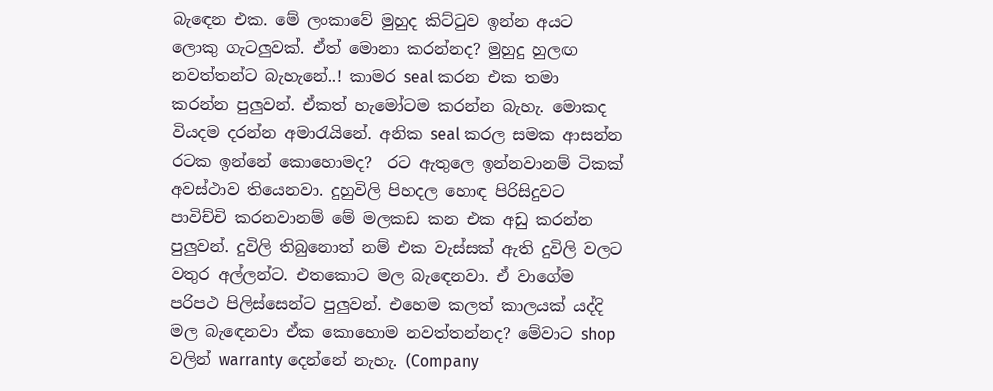බැ‍ඳෙන එක. මේ ලංකාවේ මුහුද කිට්ටුව ඉන්න අයට ලොකු ගැටලුවක්. ඒත් මොනා කරන්නද? මුහුදු හුලඟ නවත්තන්ට බැහැනේ..! කාමර seal කරන එක තමා කරන්න පුලුවන්. ඒකත් හැමෝටම කරන්න බැහැ. මොකද වියදම දරන්න අමාරැයිනේ. අනික seal කරල සමක ආසන්න රටක ඉන්නේ කොහොමද?  රට ඇතුලෙ ඉන්නවානම් ටිකක් අවස්ථාව තියෙනවා. දුහුවිලි පිහදල හොඳ පිරිසිදුවට පාවිච්චි කරනවානම් මේ මලකඩ කන එක අඩු කරන්න පුලුවන්. දුවිලි තිබුනොත් නම් එක වැස්සක් ඇති දුවිලි වලට වතුර අල්ලන්ට. එතකොට මල බැ‍ඳෙනවා. ඒ වාගේම පරිපථ පිලිස්සෙන්ට පුලුවන්. එහෙම කලත් කාලයක් යද්දි මල බැ‍ඳෙනවා ඒක කොහොම නවත්තන්නද? මේවාට shop වලින් warranty දෙන්නේ නැහැ. (Company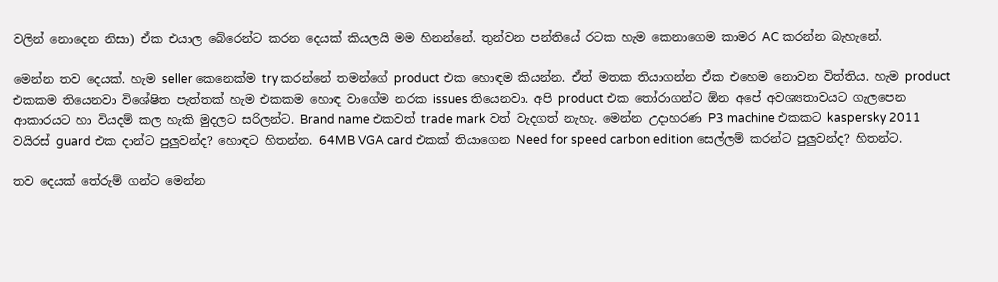වලින් නොදෙන නිසා) ඒක එයාල බේරෙන්ට කරන දෙයක් කියලයි මම හිනන්නේ. තුන්වන පන්තියේ රටක හැම කෙනාගෙම කාමර AC කරන්න බැහැනේ.

මෙන්න තව දෙයක්. හැම seller කෙනෙක්ම try කරන්නේ තමන්ගේ product එක හොඳම කියන්න. ඒත් මතක තියාගන්න ඒක එහෙම නොවන විත්තිය. හැම product එකකම තියෙනවා විශේෂිත පැත්තක් හැම එකකම හොඳ වාගේම නරක issues තියෙනවා. අපි product එක තෝරාගන්ට ඕන අපේ අවශ්‍යතාවයට ගැලපෙන ආකාරයට හා වියදම් කල හැකි මුදලට සරිලන්ට. Brand name එකවත් trade mark වත් වැදගත් නැහැ. මෙන්න උදාහරණ P3 machine එකකට kaspersky 2011 වයිරස් guard එක දාන්ට පුලුවන්ද? හොඳට හිතන්න. 64MB VGA card එකක් තියාගෙන Need for speed carbon edition සෙල්ලම් කරන්ට පුලුවන්ද? හිතන්ට.

තව දෙයක් තේරුම් ගන්ට මෙන්න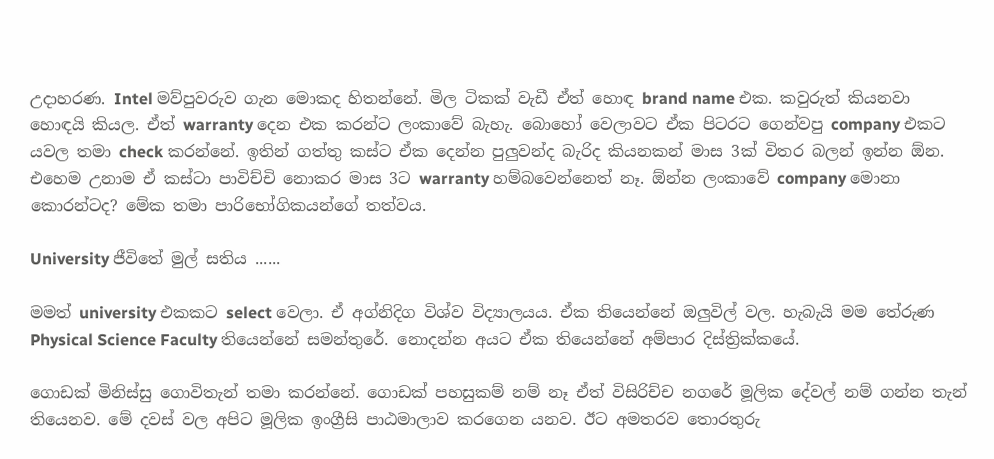උදාහරණ. Intel මව්පුවරුව ගැන මොකද හිතන්නේ. මිල ටිකක් වැඩී ඒත් හොඳ brand name එක. කවුරුත් කියනවා හොඳයි කියල. ඒත් warranty දෙන එක කරන්ට ලංකාවේ බැහැ. බොහෝ වෙලාවට ඒක පිටරට ගෙන්වපු company එකට යවල තමා check කරන්නේ. ඉතින් ගත්තු කස්ට ඒක දෙන්න පුලුවන්ද බැරිද කියනකන් මාස 3ක් විතර බලන් ඉන්න ඕන. එහෙම උනාම ඒ කස්ටා‍ පාවිච්චි නොකර මාස 3ට warranty හම්බවෙන්නෙත් නෑ. ඕන්න ලංකාවේ company මොනා කොරන්ටද? මේක තමා පාරිභෝගිකයන්ගේ තත්වය.

University ජීවිතේ මුල් සතිය ......

මමත් university එකකට select වෙලා. ඒ අග්නිදිග විශ්ව විද්‍යාලයය. ඒක තියෙන්නේ ඔලුවිල් වල. හැබැයි මම තේරුණ Physical Science Faculty තියෙන්නේ සමන්තුරේ. නොදන්න අයට ඒක තියෙන්නේ අම්පාර දිස්ත්‍රික්කයේ.

ගොඩක් මිනිස්සු ගොවිතැන් තමා කරන්නේ. ගොඩක් පහසුකම් නම් නෑ ඒත් විසිරිච්ච නගරේ මූලික දේවල් නම් ගන්න තැන් තියෙනව. මේ දවස් වල අපිට මූලික ඉංග්‍රීසි පාඨමාලාව කරගෙන යනව. ඊට අමතරව තොරතුරු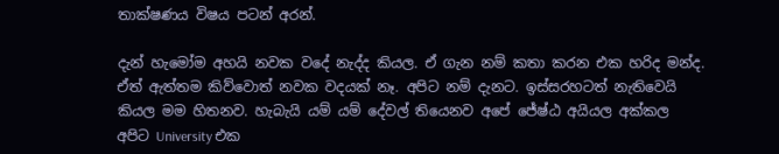තාක්ෂණය විෂය පටන් අරන්.

දැන් හැමෝම අහයි නවක වදේ නැද්ද කියල. ඒ ගැන නම් කතා කරන එක හරිද මන්ද. ඒත් ඇත්තම කිව්වොත් නවක වදයක් නෑ. අපිට නම් දැනට. ඉස්සරහටත් නැතිවෙයි කියල මම හිතනව. හැබැයි යම් යම් දේවල් තියෙනව අපේ ජේෂ්ඨ අයියල අක්කල අපිට University එක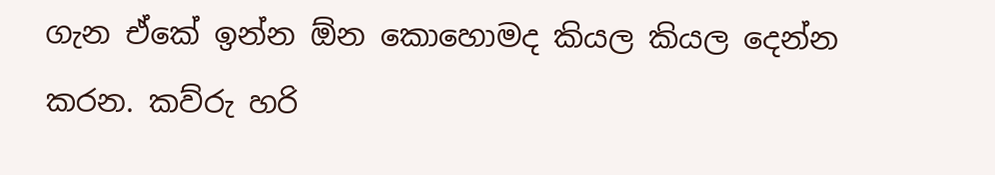ගැන ඒකේ ඉන්න ඕන කොහොමද කියල කියල දෙන්න කරන. කව්රු හරි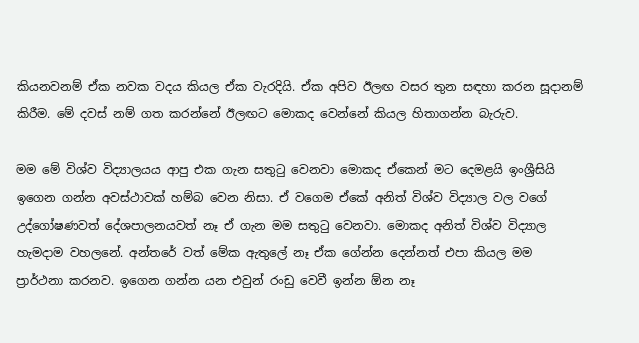කියනවනම් ඒක නවක වදය කියල ඒක වැරදියි. ඒක අපිව ඊලඟ වසර තුන සඳහා කරන සූදානම් කිරීම. මේ දවස් නම් ගත කරන්නේ ඊලඟට මොකද වෙන්නේ කියල හිතාගන්න බැරුව.

මම මේ විශ්ව විද්‍යාල‍යය ආපු එක ගැන සතුටු වෙනවා මොකද ඒකෙන් මට දෙමළයි ඉංශ්‍රීසියි ඉගෙන ගන්න අවස්ථාවක් හම්බ වෙන නිසා. ඒ වගෙම ඒකේ අනිත් විශ්ව විද්‍යාල වල වගේ උද්ගෝෂණවත් දේශපාලනයවත් නෑ ඒ ගැන මම සතුටු වෙනවා. මොකද අනිත් විශ්ව විද්‍යාල හැමදාම වහලනේ. අන්තරේ වත් මේක ඇතුලේ නෑ ඒක ගේන්න දෙන්නත් එපා කියල මම ප්‍රාර්ථනා කරනව. ඉගෙන ගන්න යන එවුන් රංඩු වෙවී ඉන්න ඕන නෑ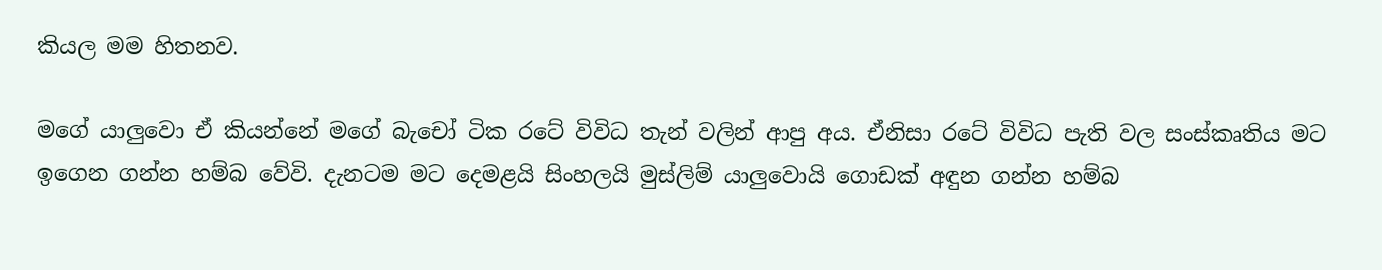කියල මම හිතනව.

මගේ යාලුවො ඒ කියන්නේ මගේ බැචෝ ටික රටේ විවිධ තැන් වලින් ආපු අය. ඒනිසා රටේ විවිධ පැති වල සංස්කෘතිය මට ඉගෙන ගන්න හම්බ වේවි. දැනටම මට දෙමළයි සිංහලයි මුස්ලිම් යාලුවොයි ගොඩක් අඳුන ගන්න හම්බ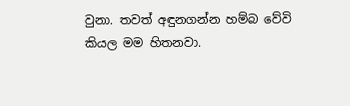වුනා. තවත් අඳුනගන්න හම්බ වේවි කියල මම හිතනවා.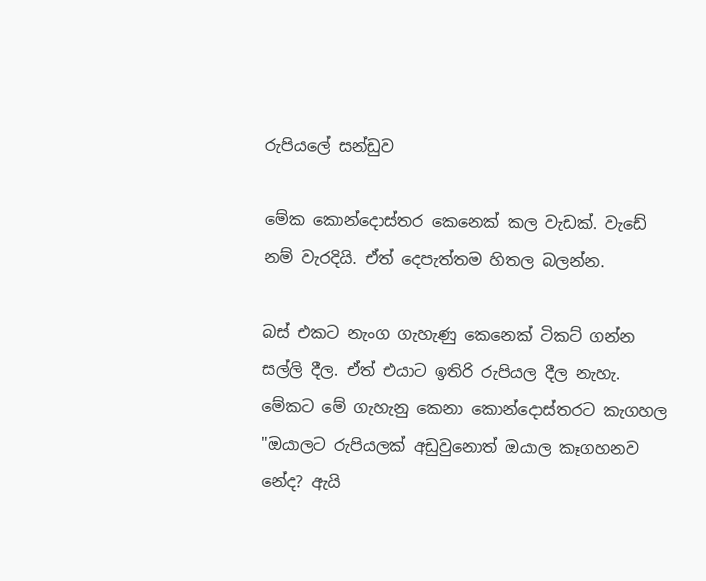රුපියලේ සන්ඩුව

මේක කොන්දොස්තර කෙනෙක් කල වැඩක්. වැඩේ නම් වැරදියි. ඒත් දෙපැත්තම හිතල බලන්න.

බස් එකට නැංග ගැහැණු කෙනෙක් ටිකට් ගන්න සල්ලි දීල. ඒත් එයාට ඉතිරි රුපියල දීල නැහැ. මේකට මේ ගැහැනු කෙනා කොන්දොස්තරට කැගහල "ඔයාලට රුපියලක් අඩුවුනොත් ඔයාල කෑගහනව නේද? ඇයි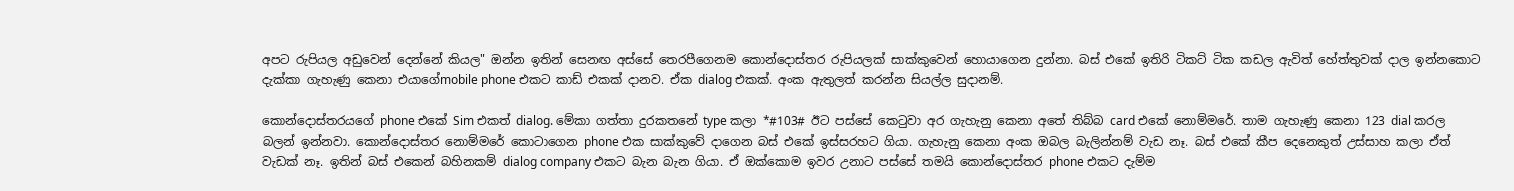අපට රුපියල අඩුවෙන් දෙන්නේ කියල" ඔන්න ඉතින් සෙනඟ අස්සේ තෙරපීගෙනම කොන්දොස්තර රුපියලක් සාක්කුවෙන් හොයාගෙන දුන්නා. බස් එකේ ඉතිරි ටිකට් ටික කඩල ඇවිත් හේත්තුවක් දාල ඉන්නකොට දැක්කා ගැහැණු කෙනා එයාගේmobile phone එකට කාඩ් එකක් දානව. ඒක dialog එකක්. අංක ඇතුලත් කරන්න සියල්ල සුදානම්.

කොන්දොස්තරයගේ phone එකේ Sim එකත් dialog. මේකා ගත්තා දුරකතනේ type කලා *#103# ඊට පස්සේ කෙටුවා අර ගැහැනු කෙනා අතේ තිබ්බ card එකේ නොම්මරේ. තාම ගැහැණු කෙනා 123 dial කරල බලන් ඉන්නවා. කොන්දොස්තර නොම්මරේ කොටාගෙන phone එක සාක්කුවේ දාගෙන බස් එකේ ඉස්සරහට ගියා. ගැහැනු කෙනා අංක ඔබල බැලින්නම් වැඩ නෑ. බස් එකේ කීප දෙනෙකුත් උස්සාහ කලා ඒත් වැඩක් නෑ. ඉතින් බස් එකෙන් බහිනකම් dialog company එකට බැන බැන ගියා. ඒ ඔක්කොම ඉවර උනාට පස්සේ තමයි කොන්දොස්තර phone එකට දැම්ම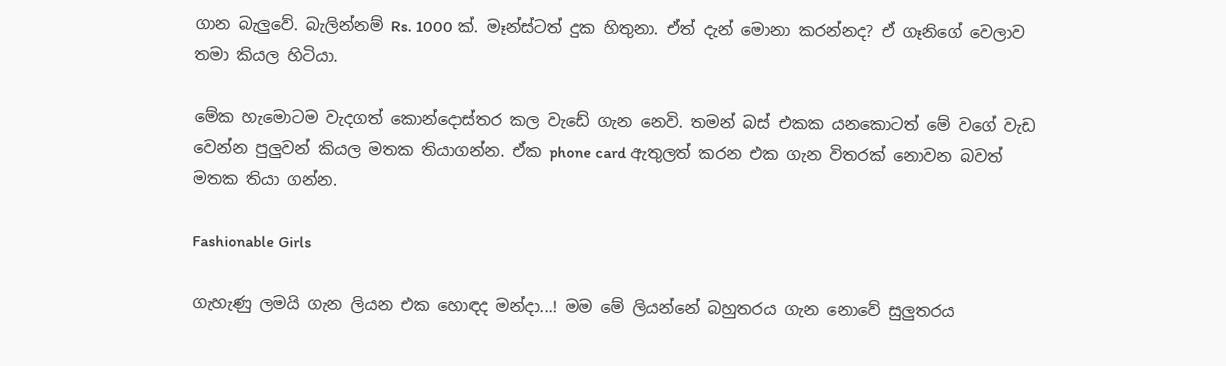ගාන බැලුවේ. බැලින්නම් Rs. 1000 ක්. මෑන්ස්ටත් දුක හිතුනා. ඒත් දැන් මොනා කරන්නද? ඒ ගෑනිගේ වෙලාව තමා කියල හිටියා.

මේක හැමොටම වැදගත් කොන්දොස්තර කල වැඩේ ගැන නෙවි. තමන් බස් එකක යනකොටත් මේ වගේ වැඩ වෙන්න පුලුවන් කියල මතක තියාගන්න. ඒක phone card ඇතුලත් කරන එක ගැන විතරක් නොවන බවත් මතක තියා ගන්න.

Fashionable Girls

ගැහැණු ලමයි ගැන ලියන එක හොඳද මන්දා...! මම මේ ලියන්නේ බහුතරය ගැන නොවේ සුලුතරය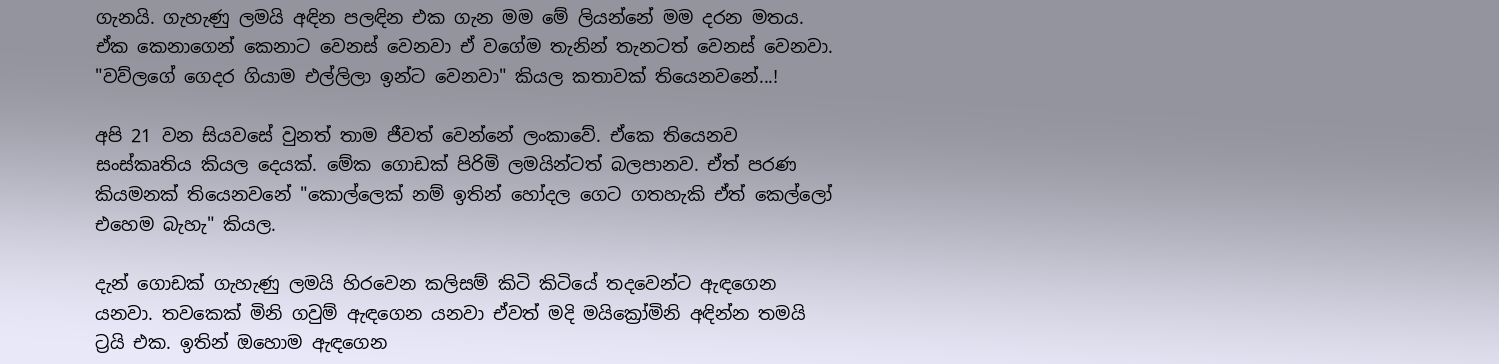ගැනයි. ගැහැණු ලමයි අඳින පලඳින එක ගැන මම මේ ලියන්නේ මම දරන මතය. ඒක කෙනාගෙන් කෙනාට වෙනස් වෙනවා ඒ වගේම තැනින් තැනටත් වෙනස් වෙනවා. "වව්ලගේ ගෙදර ගියාම එල්ලිලා ඉන්ට වෙනවා" කියල කතාවක් තියෙනවනේ...!

අපි 21 වන සියවසේ වුනත් තාම ජීවත් වෙන්නේ ලංකාවේ. ඒකෙ තියෙනව සංස්කෘතිය කියල දෙයක්. මේක ගොඩක් පිරිමි ලමයින්ටත් බලපානව. ඒත් පරණ කියමනක් තියෙනවනේ "කොල්ලෙක් නම් ඉතින් හෝදල ගෙට ගතහැකි ඒත් කෙල්ලෝ එහෙම බැහැ" කියල.

දැන් ගොඩක් ගැහැණු ලමයි හිරවෙන කලිසම් කිටි කිටියේ තදවෙන්ට ඇඳගෙන යනවා. තවකෙක් මිනි ගවුම් ඇඳගෙන යනවා ඒවත් මදි මයික්‍රෝමිනි අඳින්න තමයි ට්‍රයි එක. ඉතින් ඔහොම ඇඳගෙන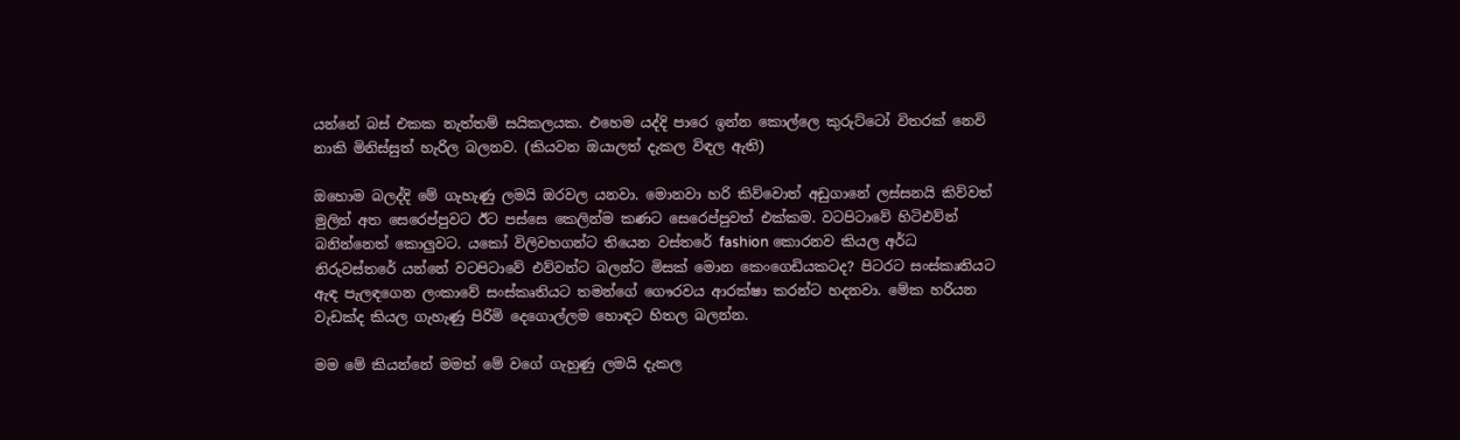යන්නේ බස් එකක නැත්තම් සයිකලයක. එහෙම යද්දි පාරෙ ඉන්න කොල්ලෙ කුරුට්ටෝ විතරක් නෙවි නාකි මිනිස්සුත් හැරිල බලනව. (කියවන ඔයාලත් දැකල විඳල ඇති)

ඔහොම බලද්දි මේ ගැහැණු ලමයි ඔරවල යනවා. මොනවා හරි කිව්වොත් අඩුගානේ ලස්සනයි කිව්වත් මුලින් අත සෙරෙප්පුවට ඊට පස්සෙ කෙලින්ම කණට සෙරෙප්පුවත් එක්කම. වටපිටාවේ හිටිඑව්න් බනින්නෙත් කොලුවට. යකෝ විලිවහගන්ට තියෙන වස්තරේ fashion කොරනව කියල අර්ධ නිරුවස්තරේ යන්නේ වටපිටාවේ එව්වන්ට බලන්ට මිසක් මොන කෙංගෙඩියකටද? පිටරට සංස්කෘතියට ඇඳ පැලඳගෙන ලංකාවේ සංස්කෘතියට තමන්ගේ ගෞරවය ආරක්ෂා කරන්ට හදනවා. මේක හරියන වැඩක්ද කියල ගැහැණු පිරිමි දෙගොල්ලම හොඳට හිතල බලන්න.

මම මේ කියන්නේ මමත් මේ වගේ ගැහුණු ලමයි දැකල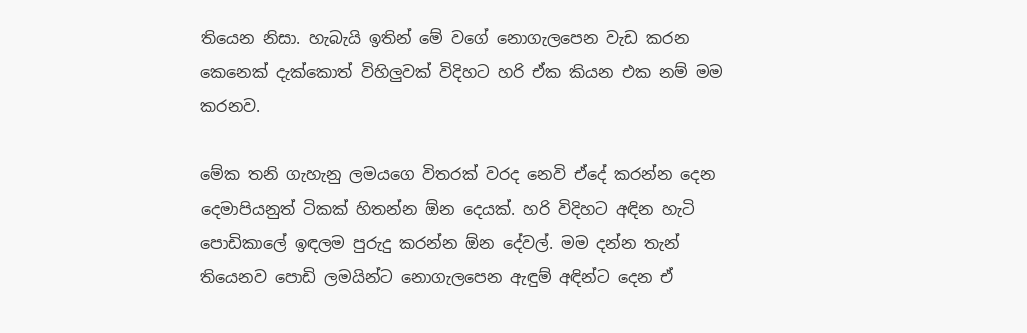තියෙන නිසා. හැබැයි ඉතින් මේ වගේ නොගැලපෙන වැඩ කරන කෙනෙක් දැක්කොත් විහිලුවක් විදිහට හරි ඒක කියන එක නම් මම කරනව.

මේක තනි ගැහැනු ලමයගෙ විතරක් වරද නෙවි ඒදේ කරන්න දෙන දෙමාපියනුත් ටිකක් හිතන්න ඕන දෙයක්. හරි විදිහට අඳින හැටි පොඩිකාලේ ඉඳලම පුරුදු කරන්න ඕන දේවල්. මම දන්න තැන් තියෙනව පොඩි ලමයින්ට නොගැලපෙන ඇඳුම් අඳින්ට දෙන ඒ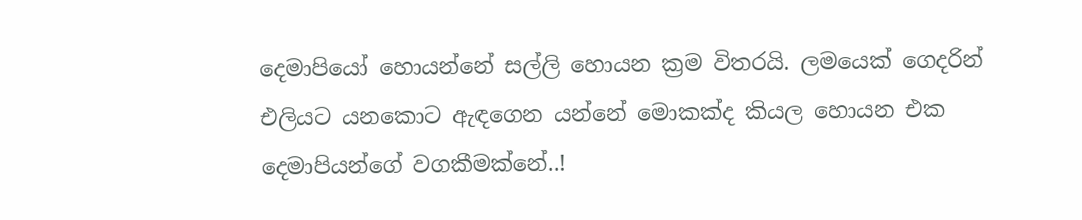දෙමාපියෝ හොයන්නේ සල්ලි හොයන ක්‍රම විතරයි. ලමයෙක් ගෙදරින් එලියට යනකොට ඇඳගෙන යන්නේ මොකක්ද කියල හොයන එක දෙමාපියන්ගේ වගකීමක්නේ..!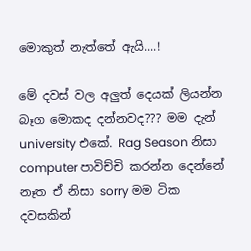මොකුත් නැත්තේ ඇයි....!

මේ දවස් වල අලුත් දෙයක් ලියන්න බෑග මොකද දන්නවද??? මම දැන් university එකේ. Rag Season නිසා computer පාවිච්චි කරන්න දෙන්නේ නෑත ඒ නිසා sorry මම ටික දවසකින්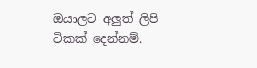ඔයාලට අලුත් ලිපි ටිකක් දෙන්නම්.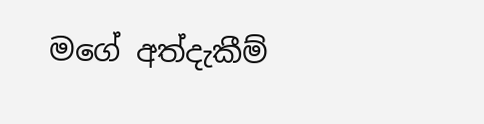මගේ අත්දැකීම්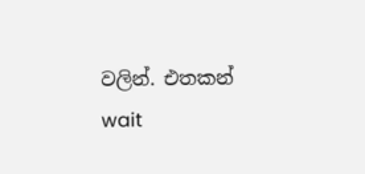වලින්. එතකන් wait